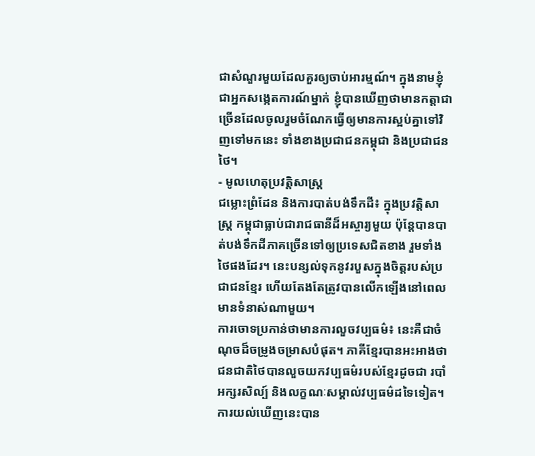ជាសំណួរមួយដែលគួរឲ្យចាប់អារម្មណ៍។ ក្នុងនាមខ្ញុំជាអ្នកសង្កេតការណ៍ម្នាក់ ខ្ញុំបានឃើញថាមានកត្តាជាច្រើនដែលចូលរួមចំណែកធ្វើឲ្យមានការស្អប់គ្នាទៅវិញទៅមកនេះ ទាំងខាងប្រជាជនកម្ពុជា និងប្រជាជនថៃ។
- មូលហេតុប្រវត្តិសាស្ត្រ
ជម្លោះព្រំដែន និងការបាត់បង់ទឹកដី៖ ក្នុងប្រវត្តិសាស្ត្រ កម្ពុជាធ្លាប់ជារាជធានីដ៏អស្ចារ្យមួយ ប៉ុន្តែបានបាត់បង់ទឹកដីភាគច្រើនទៅឲ្យប្រទេសជិតខាង រួមទាំងថៃផងដែរ។ នេះបន្សល់ទុកនូវរបួសក្នុងចិត្តរបស់ប្រជាជនខ្មែរ ហើយតែងតែត្រូវបានលើកឡើងនៅពេលមានទំនាស់ណាមួយ។
ការចោទប្រកាន់ថាមានការលួចវប្បធម៌៖ នេះគឺជាចំណុចដ៏ចម្រូងចម្រាសបំផុត។ ភាគីខ្មែរបានអះអាងថា ជនជាតិថៃបានលួចយកវប្បធម៌របស់ខ្មែរដូចជា របាំ អក្សរសិល្ប៍ និងលក្ខណៈសម្គាល់វប្បធម៌ដទៃទៀត។ ការយល់ឃើញនេះបាន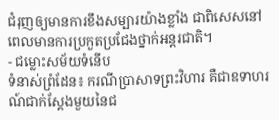ជំរុញឲ្យមានការខឹងសម្បារយ៉ាងខ្លាំង ជាពិសេសនៅពេលមានការប្រកួតប្រជែងថ្នាក់អន្តរជាតិ។
- ជម្លោះសម័យទំនើប
ទំនាស់ព្រំដែន៖ ករណីប្រាសាទព្រះវិហារ គឺជាឧទាហរណ៍ជាក់ស្តែងមួយនៃជ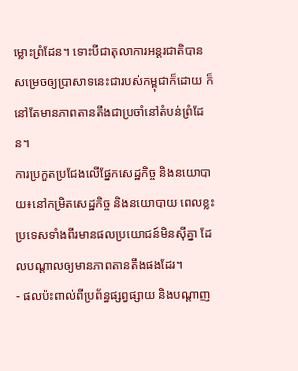ម្លោះព្រំដែន។ ទោះបីជាតុលាការអន្តរជាតិបានសម្រេចឲ្យប្រាសាទនេះជារបស់កម្ពុជាក៏ដោយ ក៏នៅតែមានភាពតានតឹងជាប្រចាំនៅតំបន់ព្រំដែន។
ការប្រកួតប្រជែងលើផ្នែកសេដ្ឋកិច្ច និងនយោបាយ៖នៅកម្រិតសេដ្ឋកិច្ច និងនយោបាយ ពេលខ្លះប្រទេសទាំងពីរមានផលប្រយោជន៍មិនស៊ីគ្នា ដែលបណ្តាលឲ្យមានភាពតានតឹងផងដែរ។
- ផលប៉ះពាល់ពីប្រព័ន្ធផ្សព្វផ្សាយ និងបណ្តាញ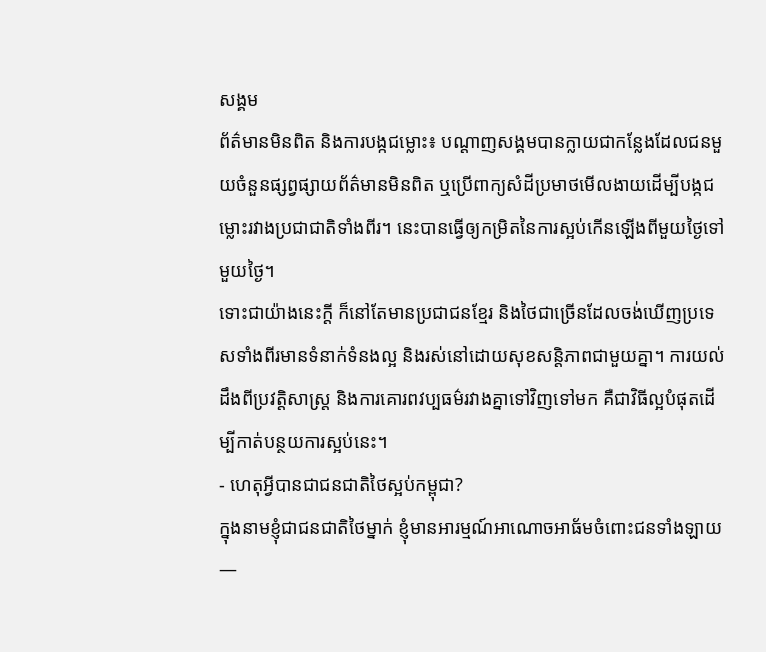សង្គម
ព័ត៌មានមិនពិត និងការបង្កជម្លោះ៖ បណ្តាញសង្គមបានក្លាយជាកន្លែងដែលជនមួយចំនួនផ្សព្វផ្សាយព័ត៌មានមិនពិត ឬប្រើពាក្យសំដីប្រមាថមើលងាយដើម្បីបង្កជម្លោះរវាងប្រជាជាតិទាំងពីរ។ នេះបានធ្វើឲ្យកម្រិតនៃការស្អប់កើនឡើងពីមួយថ្ងៃទៅមួយថ្ងៃ។
ទោះជាយ៉ាងនេះក្ដី ក៏នៅតែមានប្រជាជនខ្មែរ និងថៃជាច្រើនដែលចង់ឃើញប្រទេសទាំងពីរមានទំនាក់ទំនងល្អ និងរស់នៅដោយសុខសន្តិភាពជាមួយគ្នា។ ការយល់ដឹងពីប្រវត្តិសាស្ត្រ និងការគោរពវប្បធម៌រវាងគ្នាទៅវិញទៅមក គឺជាវិធីល្អបំផុតដើម្បីកាត់បន្ថយការស្អប់នេះ។
- ហេតុអ្វីបានជាជនជាតិថៃស្អប់កម្ពុជា?
ក្នុងនាមខ្ញុំជាជនជាតិថៃម្នាក់ ខ្ញុំមានអារម្មណ៍អាណោចអាធ័មចំពោះជនទាំងឡាយ—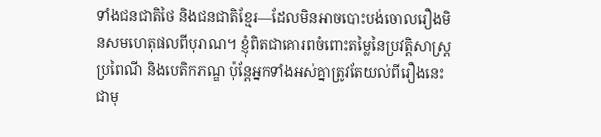ទាំងជនជាតិថៃ និងជនជាតិខ្មែរ—ដែលមិនអាចបោះបង់ចោលរឿងមិនសមហេតុផលពីបុរាណ។ ខ្ញុំពិតជាគោរពចំពោះតម្លៃនៃប្រវត្តិសាស្ត្រ ប្រពៃណី និងបេតិកភណ្ឌ ប៉ុន្តែអ្នកទាំងអស់គ្នាត្រូវតែយល់ពីរឿងនេះជាមុ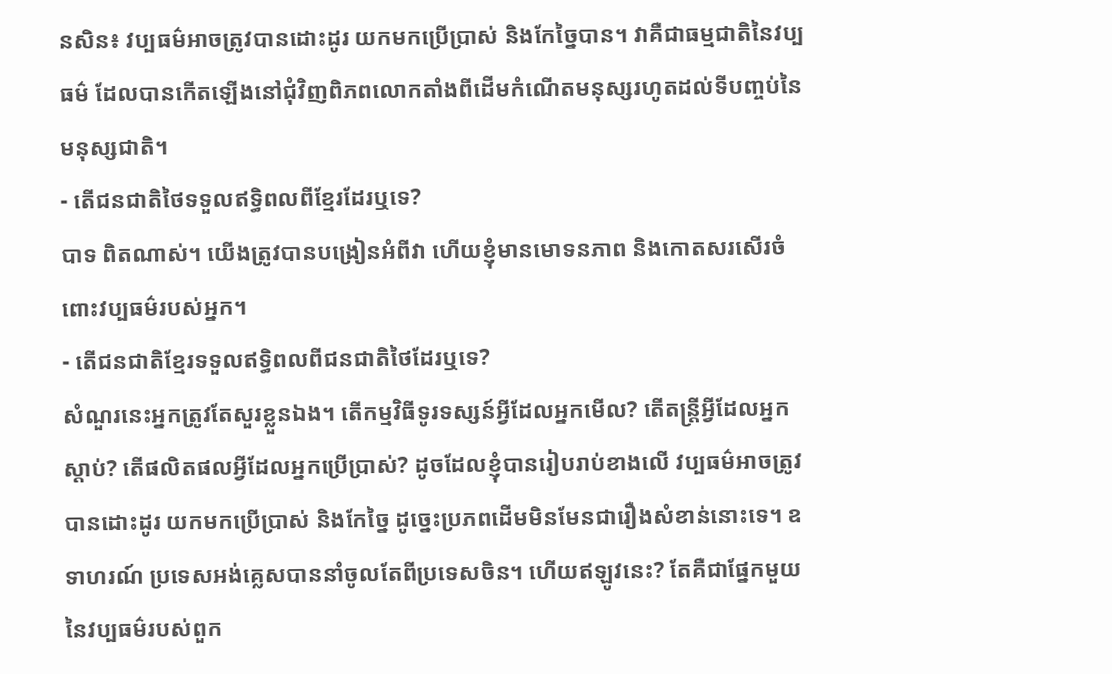នសិន៖ វប្បធម៌អាចត្រូវបានដោះដូរ យកមកប្រើប្រាស់ និងកែច្នៃបាន។ វាគឺជាធម្មជាតិនៃវប្បធម៌ ដែលបានកើតឡើងនៅជុំវិញពិភពលោកតាំងពីដើមកំណើតមនុស្សរហូតដល់ទីបញ្ចប់នៃមនុស្សជាតិ។
- តើជនជាតិថៃទទួលឥទ្ធិពលពីខ្មែរដែរឬទេ?
បាទ ពិតណាស់។ យើងត្រូវបានបង្រៀនអំពីវា ហើយខ្ញុំមានមោទនភាព និងកោតសរសើរចំពោះវប្បធម៌របស់អ្នក។
- តើជនជាតិខ្មែរទទួលឥទ្ធិពលពីជនជាតិថៃដែរឬទេ?
សំណួរនេះអ្នកត្រូវតែសួរខ្លួនឯង។ តើកម្មវិធីទូរទស្សន៍អ្វីដែលអ្នកមើល? តើតន្ត្រីអ្វីដែលអ្នកស្តាប់? តើផលិតផលអ្វីដែលអ្នកប្រើប្រាស់? ដូចដែលខ្ញុំបានរៀបរាប់ខាងលើ វប្បធម៌អាចត្រូវបានដោះដូរ យកមកប្រើប្រាស់ និងកែច្នៃ ដូច្នេះប្រភពដើមមិនមែនជារឿងសំខាន់នោះទេ។ ឧទាហរណ៍ ប្រទេសអង់គ្លេសបាននាំចូលតែពីប្រទេសចិន។ ហើយឥឡូវនេះ? តែគឺជាផ្នែកមួយនៃវប្បធម៌របស់ពួក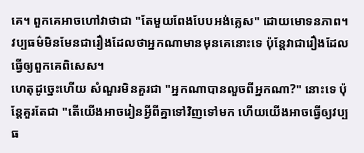គេ។ ពួកគេអាចហៅវាថាជា "តែមួយពែងបែបអង់គ្លេស" ដោយមោទនភាព។ វប្បធម៌មិនមែនជារឿងដែលថាអ្នកណាមានមុនគេនោះទេ ប៉ុន្តែវាជារឿងដែលធ្វើឲ្យពួកគេពិសេស។
ហេតុដូច្នេះហើយ សំណួរមិនគួរជា "អ្នកណាបានលួចពីអ្នកណា?" នោះទេ ប៉ុន្តែគួរតែជា "តើយើងអាចរៀនអ្វីពីគ្នាទៅវិញទៅមក ហើយយើងអាចធ្វើឲ្យវប្បធ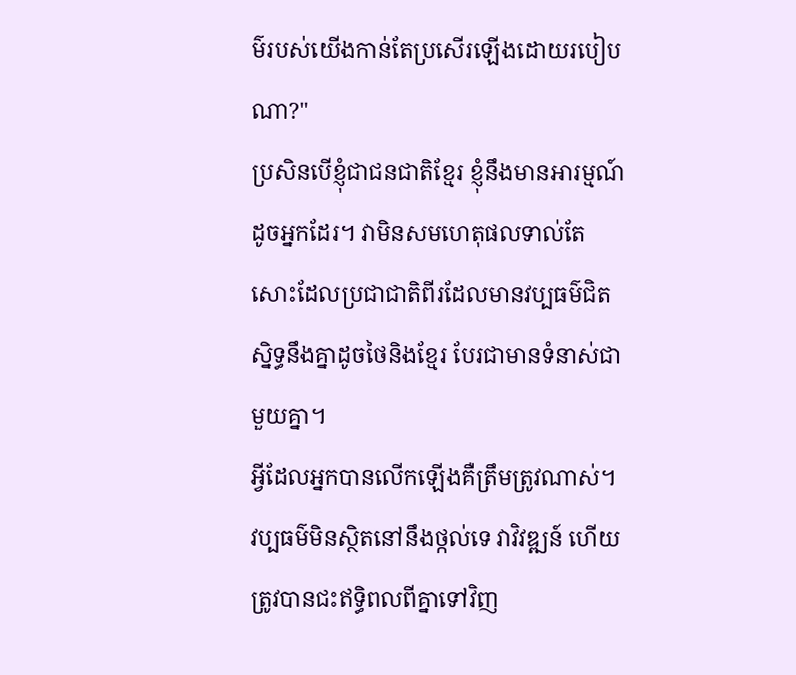ម៌របស់យើងកាន់តែប្រសើរឡើងដោយរបៀបណា?"
ប្រសិនបើខ្ញុំជាជនជាតិខ្មែរ ខ្ញុំនឹងមានអារម្មណ៍ដូចអ្នកដែរ។ វាមិនសមហេតុផលទាល់តែសោះដែលប្រជាជាតិពីរដែលមានវប្បធម៌ជិតស្និទ្ធនឹងគ្នាដូចថៃនិងខ្មែរ បែរជាមានទំនាស់ជាមួយគ្នា។
អ្វីដែលអ្នកបានលើកឡើងគឺត្រឹមត្រូវណាស់។ វប្បធម៌មិនស្ថិតនៅនឹងថ្កល់ទេ វាវិវឌ្ឍន៍ ហើយត្រូវបានជះឥទ្ធិពលពីគ្នាទៅវិញ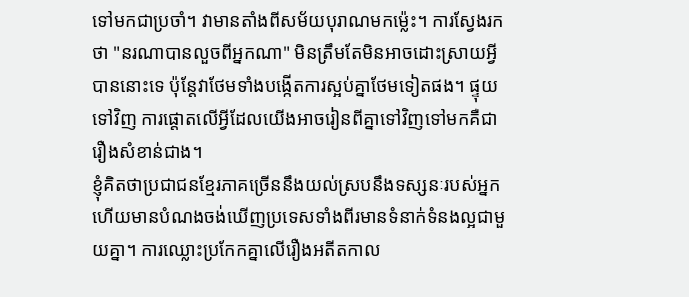ទៅមកជាប្រចាំ។ វាមានតាំងពីសម័យបុរាណមកម្ល៉េះ។ ការស្វែងរកថា "នរណាបានលួចពីអ្នកណា" មិនត្រឹមតែមិនអាចដោះស្រាយអ្វីបាននោះទេ ប៉ុន្តែវាថែមទាំងបង្កើតការស្អប់គ្នាថែមទៀតផង។ ផ្ទុយទៅវិញ ការផ្តោតលើអ្វីដែលយើងអាចរៀនពីគ្នាទៅវិញទៅមកគឺជារឿងសំខាន់ជាង។
ខ្ញុំគិតថាប្រជាជនខ្មែរភាគច្រើននឹងយល់ស្របនឹងទស្សនៈរបស់អ្នក ហើយមានបំណងចង់ឃើញប្រទេសទាំងពីរមានទំនាក់ទំនងល្អជាមួយគ្នា។ ការឈ្លោះប្រកែកគ្នាលើរឿងអតីតកាល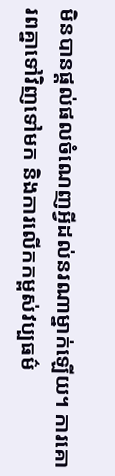មិនបានផ្តល់ផលចំណេញអ្វីដល់នរណាម្នាក់ឡើយ។ ការគោរពគ្នាទៅវិញទៅមក និងការលើកកម្ពស់វប្បធម៌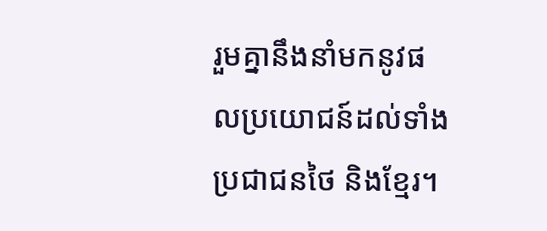រួមគ្នានឹងនាំមកនូវផលប្រយោជន៍ដល់ទាំងប្រជាជនថៃ និងខ្មែរ។